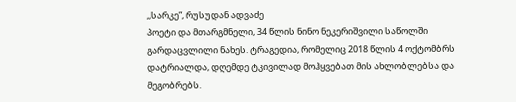,,სარკე”, რუსუდან ადვაძე
პოეტი და მთარგმნელი, 34 წლის ნინო ნეკერიშვილი საწოლში გარდაცვლილი ნახეს. ტრაგედია, რომელიც 2018 წლის 4 ოქტომბრს დატრიალდა, დღემდე ტკივილად მოჰყვებათ მის ახლობლებსა და მეგობრებს.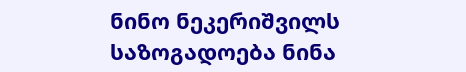ნინო ნეკერიშვილს საზოგადოება ნინა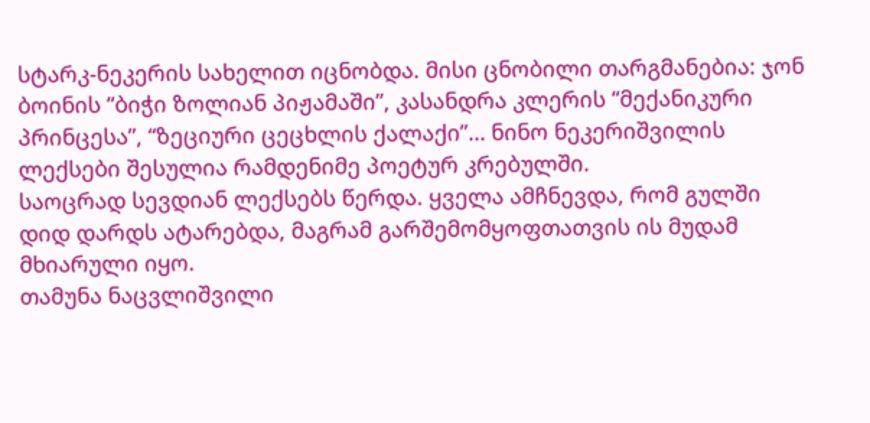სტარკ-ნეკერის სახელით იცნობდა. მისი ცნობილი თარგმანებია: ჯონ ბოინის “ბიჭი ზოლიან პიჟამაში”, კასანდრა კლერის “მექანიკური პრინცესა”, “ზეციური ცეცხლის ქალაქი”… ნინო ნეკერიშვილის ლექსები შესულია რამდენიმე პოეტურ კრებულში.
საოცრად სევდიან ლექსებს წერდა. ყველა ამჩნევდა, რომ გულში დიდ დარდს ატარებდა, მაგრამ გარშემომყოფთათვის ის მუდამ მხიარული იყო.
თამუნა ნაცვლიშვილი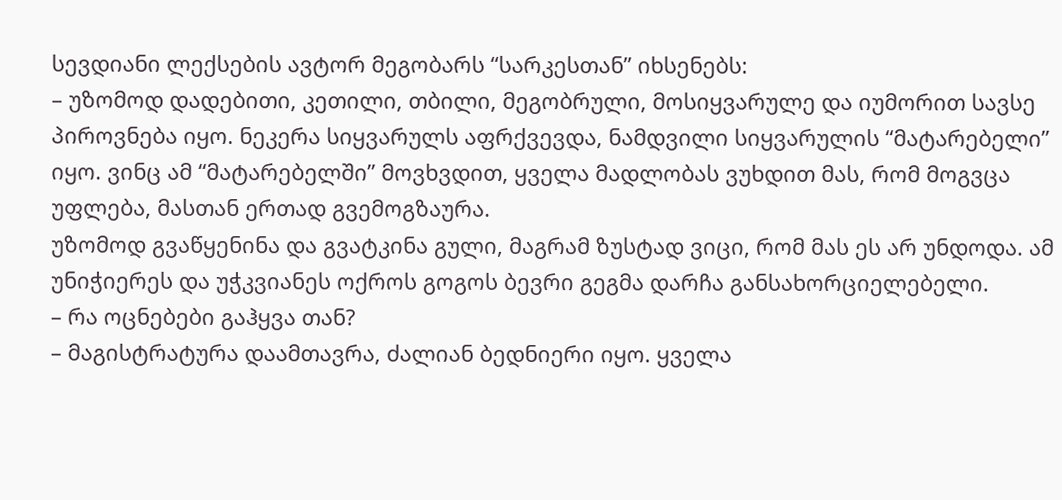სევდიანი ლექსების ავტორ მეგობარს “სარკესთან” იხსენებს:
– უზომოდ დადებითი, კეთილი, თბილი, მეგობრული, მოსიყვარულე და იუმორით სავსე პიროვნება იყო. ნეკერა სიყვარულს აფრქვევდა, ნამდვილი სიყვარულის “მატარებელი” იყო. ვინც ამ “მატარებელში” მოვხვდით, ყველა მადლობას ვუხდით მას, რომ მოგვცა უფლება, მასთან ერთად გვემოგზაურა.
უზომოდ გვაწყენინა და გვატკინა გული, მაგრამ ზუსტად ვიცი, რომ მას ეს არ უნდოდა. ამ უნიჭიერეს და უჭკვიანეს ოქროს გოგოს ბევრი გეგმა დარჩა განსახორციელებელი.
– რა ოცნებები გაჰყვა თან?
– მაგისტრატურა დაამთავრა, ძალიან ბედნიერი იყო. ყველა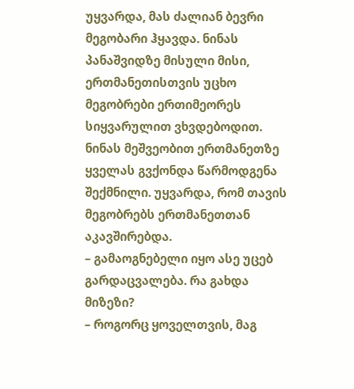უყვარდა, მას ძალიან ბევრი მეგობარი ჰყავდა. ნინას პანაშვიდზე მისული მისი, ერთმანეთისთვის უცხო მეგობრები ერთიმეორეს სიყვარულით ვხვდებოდით. ნინას მეშვეობით ერთმანეთზე ყველას გვქონდა წარმოდგენა შექმნილი. უყვარდა, რომ თავის მეგობრებს ერთმანეთთან აკავშირებდა.
– გამაოგნებელი იყო ასე უცებ გარდაცვალება. რა გახდა მიზეზი?
– როგორც ყოველთვის, მაგ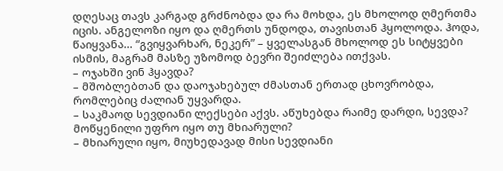დღესაც თავს კარგად გრძნობდა და რა მოხდა, ეს მხოლოდ ღმერთმა იცის. ანგელოზი იყო და ღმერთს უნდოდა, თავისთან ჰყოლოდა. ჰოდა, წაიყვანა… “გვიყვარხარ, ნეკერ” – ყველასგან მხოლოდ ეს სიტყვები ისმის, მაგრამ მასზე უზომოდ ბევრი შეიძლება ითქვას.
– ოჯახში ვინ ჰყავდა?
– მშობლებთან და დაოჯახებულ ძმასთან ერთად ცხოვრობდა, რომლებიც ძალიან უყვარდა.
– საკმაოდ სევდიანი ლექსები აქვს. აწუხებდა რაიმე დარდი, სევდა? მოწყენილი უფრო იყო თუ მხიარული?
– მხიარული იყო, მიუხედავად მისი სევდიანი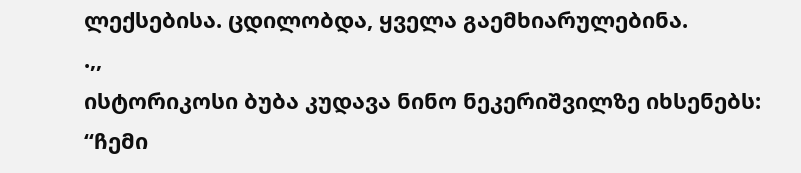ლექსებისა. ცდილობდა, ყველა გაემხიარულებინა.
.,,
ისტორიკოსი ბუბა კუდავა ნინო ნეკერიშვილზე იხსენებს:
“ჩემი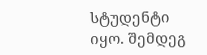სტუდენტი იყო. შემდეგ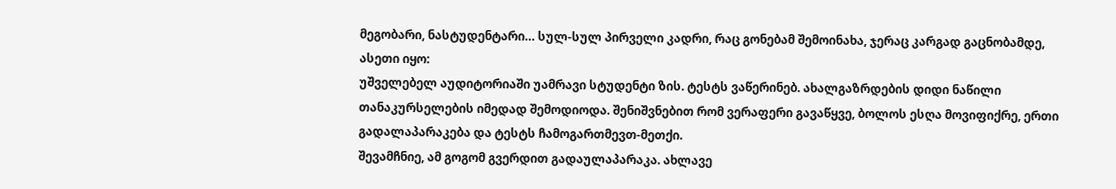მეგობარი, ნასტუდენტარი… სულ-სულ პირველი კადრი, რაც გონებამ შემოინახა, ჯერაც კარგად გაცნობამდე, ასეთი იყო:
უშველებელ აუდიტორიაში უამრავი სტუდენტი ზის. ტესტს ვაწერინებ. ახალგაზრდების დიდი ნაწილი თანაკურსელების იმედად შემოდიოდა. შენიშვნებით რომ ვერაფერი გავაწყვე, ბოლოს ესღა მოვიფიქრე, ერთი გადალაპარაკება და ტესტს ჩამოგართმევთ-მეთქი.
შევამჩნიე, ამ გოგომ გვერდით გადაულაპარაკა. ახლავე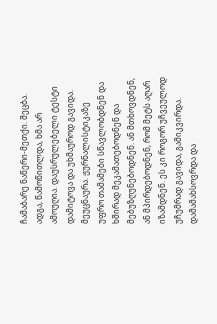ჩამაბარე ნაწერი-მეთქი. შეცბა. ადგა, წამოწითლდა, ხმა არ ამოუღია. დაუსრულებელი ტესტი დამიტოვა და უხმაუროდ გავიდა. მეუცნაურა. ჟურნალისტიკაზე უფრო თამამები სწავლობდნენ და ხშირად მეკამათებოდნენ და მებუზღუნებოდნენ. ან მთხოვდნენ, ან მპირდებოდნენ, რომ მეტს აღარ იზამდნენ. ეს კი როგორ უჩვეულოდ უჩუმრად გავიდა, გამიკვირდა.
დამამახსოვრდა და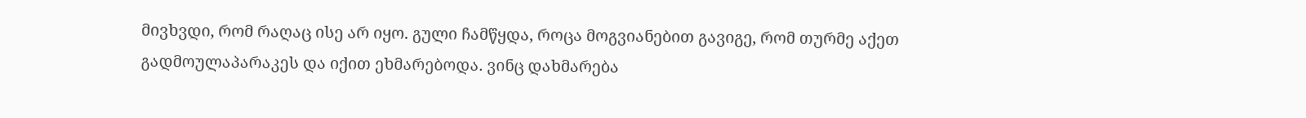მივხვდი, რომ რაღაც ისე არ იყო. გული ჩამწყდა, როცა მოგვიანებით გავიგე, რომ თურმე აქეთ გადმოულაპარაკეს და იქით ეხმარებოდა. ვინც დახმარება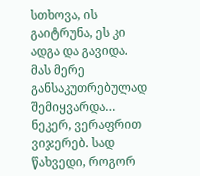სთხოვა, ის გაიტრუნა, ეს კი ადგა და გავიდა. მას მერე განსაკუთრებულად შემიყვარდა… ნეკერ, ვერაფრით ვიჯერებ. სად წახვედი, როგორ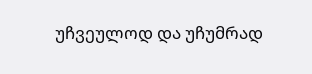უჩვეულოდ და უჩუმრად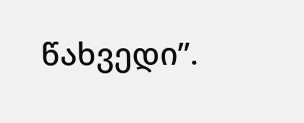წახვედი”.